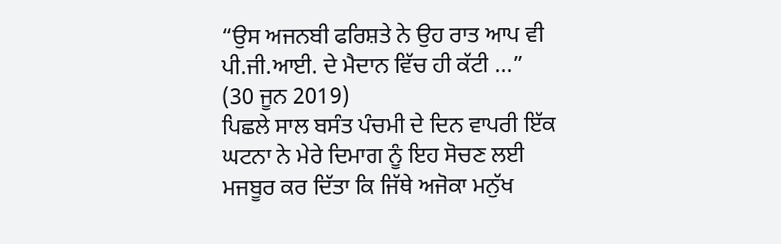“ਉਸ ਅਜਨਬੀ ਫਰਿਸ਼ਤੇ ਨੇ ਉਹ ਰਾਤ ਆਪ ਵੀ ਪੀ.ਜੀ.ਆਈ. ਦੇ ਮੈਦਾਨ ਵਿੱਚ ਹੀ ਕੱਟੀ ...”
(30 ਜੂਨ 2019)
ਪਿਛਲੇ ਸਾਲ ਬਸੰਤ ਪੰਚਮੀ ਦੇ ਦਿਨ ਵਾਪਰੀ ਇੱਕ ਘਟਨਾ ਨੇ ਮੇਰੇ ਦਿਮਾਗ ਨੂੰ ਇਹ ਸੋਚਣ ਲਈ ਮਜਬੂਰ ਕਰ ਦਿੱਤਾ ਕਿ ਜਿੱਥੇ ਅਜੋਕਾ ਮਨੁੱਖ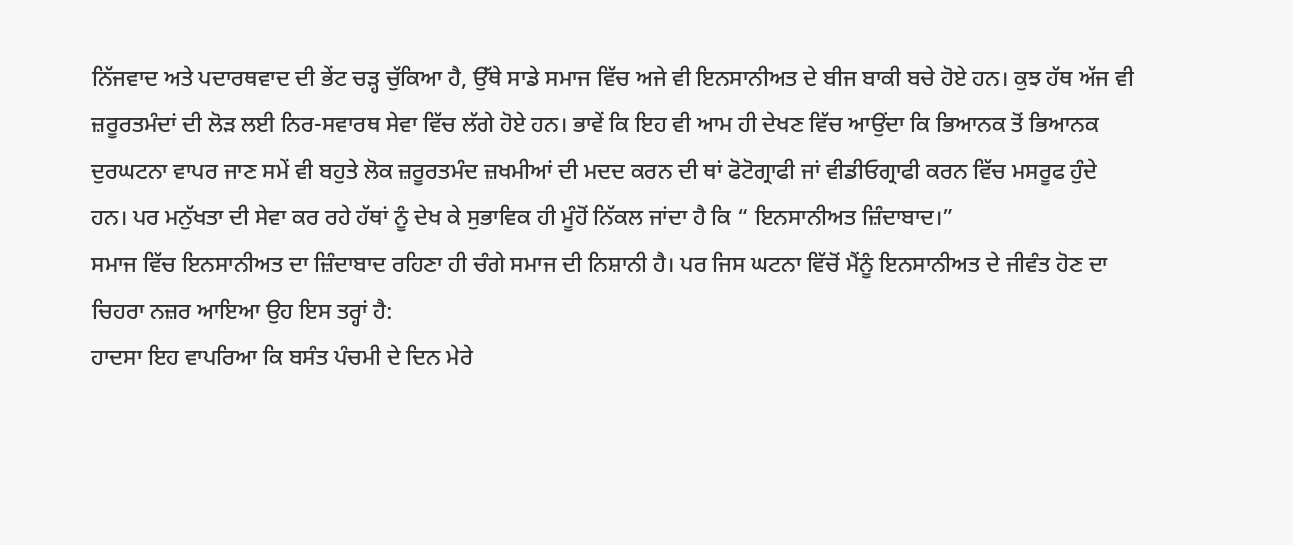ਨਿੱਜਵਾਦ ਅਤੇ ਪਦਾਰਥਵਾਦ ਦੀ ਭੇਂਟ ਚੜ੍ਹ ਚੁੱਕਿਆ ਹੈ, ਉੱਥੇ ਸਾਡੇ ਸਮਾਜ ਵਿੱਚ ਅਜੇ ਵੀ ਇਨਸਾਨੀਅਤ ਦੇ ਬੀਜ ਬਾਕੀ ਬਚੇ ਹੋਏ ਹਨ। ਕੁਝ ਹੱਥ ਅੱਜ ਵੀ ਜ਼ਰੂਰਤਮੰਦਾਂ ਦੀ ਲੋੜ ਲਈ ਨਿਰ-ਸਵਾਰਥ ਸੇਵਾ ਵਿੱਚ ਲੱਗੇ ਹੋਏ ਹਨ। ਭਾਵੇਂ ਕਿ ਇਹ ਵੀ ਆਮ ਹੀ ਦੇਖਣ ਵਿੱਚ ਆਉਂਦਾ ਕਿ ਭਿਆਨਕ ਤੋਂ ਭਿਆਨਕ ਦੁਰਘਟਨਾ ਵਾਪਰ ਜਾਣ ਸਮੇਂ ਵੀ ਬਹੁਤੇ ਲੋਕ ਜ਼ਰੂਰਤਮੰਦ ਜ਼ਖਮੀਆਂ ਦੀ ਮਦਦ ਕਰਨ ਦੀ ਥਾਂ ਫੋਟੋਗ੍ਰਾਫੀ ਜਾਂ ਵੀਡੀਓਗ੍ਰਾਫੀ ਕਰਨ ਵਿੱਚ ਮਸਰੂਫ ਹੁੰਦੇ ਹਨ। ਪਰ ਮਨੁੱਖਤਾ ਦੀ ਸੇਵਾ ਕਰ ਰਹੇ ਹੱਥਾਂ ਨੂੰ ਦੇਖ ਕੇ ਸੁਭਾਵਿਕ ਹੀ ਮੂੰਹੋਂ ਨਿੱਕਲ ਜਾਂਦਾ ਹੈ ਕਿ “ ਇਨਸਾਨੀਅਤ ਜ਼ਿੰਦਾਬਾਦ।”
ਸਮਾਜ ਵਿੱਚ ਇਨਸਾਨੀਅਤ ਦਾ ਜ਼ਿੰਦਾਬਾਦ ਰਹਿਣਾ ਹੀ ਚੰਗੇ ਸਮਾਜ ਦੀ ਨਿਸ਼ਾਨੀ ਹੈ। ਪਰ ਜਿਸ ਘਟਨਾ ਵਿੱਚੋਂ ਮੈਂਨੂੰ ਇਨਸਾਨੀਅਤ ਦੇ ਜੀਵੰਤ ਹੋਣ ਦਾ ਚਿਹਰਾ ਨਜ਼ਰ ਆਇਆ ਉਹ ਇਸ ਤਰ੍ਹਾਂ ਹੈ:
ਹਾਦਸਾ ਇਹ ਵਾਪਰਿਆ ਕਿ ਬਸੰਤ ਪੰਚਮੀ ਦੇ ਦਿਨ ਮੇਰੇ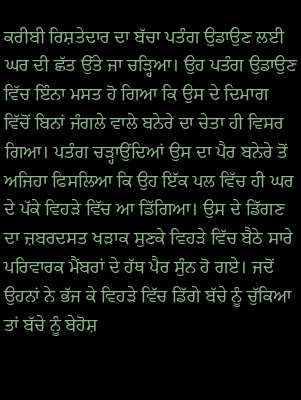ਕਰੀਬੀ ਰਿਸ਼ਤੇਦਾਰ ਦਾ ਬੱਚਾ ਪਤੰਗ ਉਡਾਉਣ ਲਈ ਘਰ ਦੀ ਛੱਤ ਉੱਤੇ ਜਾ ਚੜ੍ਹਿਆ। ਉਹ ਪਤੰਗ ਉਡਾਉਣ ਵਿੱਚ ਇੰਨਾ ਮਸਤ ਹੋ ਗਿਆ ਕਿ ਉਸ ਦੇ ਦਿਮਾਗ ਵਿੱਚੋਂ ਬਿਨਾਂ ਜੰਗਲੇ ਵਾਲੇ ਬਨੇਰੇ ਦਾ ਚੇਤਾ ਹੀ ਵਿਸਰ ਗਿਆ। ਪਤੰਗ ਚੜ੍ਹਾਉਂਦਿਆਂ ਉਸ ਦਾ ਪੈਰ ਬਨੇਰੇ ਤੋਂ ਅਜਿਹਾ ਫਿਸਲਿਆ ਕਿ ਉਹ ਇੱਕ ਪਲ ਵਿੱਚ ਹੀ ਘਰ ਦੇ ਪੱਕੇ ਵਿਹੜੇ ਵਿੱਚ ਆ ਡਿੱਗਿਆ। ਉਸ ਦੇ ਡਿੱਗਣ ਦਾ ਜ਼ਬਰਦਸਤ ਖੜਾਕ ਸੁਣਕੇ ਵਿਹੜੇ ਵਿੱਚ ਬੈਠੇ ਸਾਰੇ ਪਰਿਵਾਰਕ ਮੈਂਬਰਾਂ ਦੇ ਹੱਥ ਪੈਰ ਸੁੰਨ ਹੋ ਗਏ। ਜਦੋਂ ਉਹਨਾਂ ਨੇ ਭੱਜ ਕੇ ਵਿਹੜੇ ਵਿੱਚ ਡਿੱਗੇ ਬੱਚੇ ਨੂੰ ਚੁੱਕਿਆ ਤਾਂ ਬੱਚੇ ਨੂੰ ਬੇਹੋਸ਼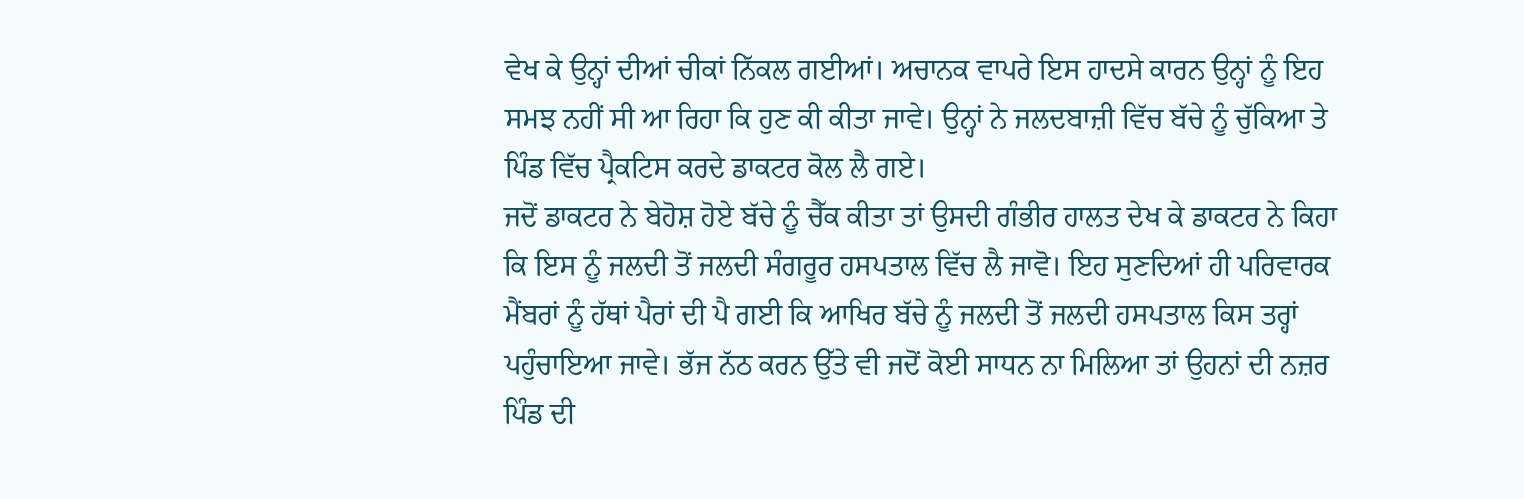ਵੇਖ ਕੇ ਉਨ੍ਹਾਂ ਦੀਆਂ ਚੀਕਾਂ ਨਿੱਕਲ ਗਈਆਂ। ਅਚਾਨਕ ਵਾਪਰੇ ਇਸ ਹਾਦਸੇ ਕਾਰਨ ਉਨ੍ਹਾਂ ਨੂੰ ਇਹ ਸਮਝ ਨਹੀਂ ਸੀ ਆ ਰਿਹਾ ਕਿ ਹੁਣ ਕੀ ਕੀਤਾ ਜਾਵੇ। ਉਨ੍ਹਾਂ ਨੇ ਜਲਦਬਾਜ਼ੀ ਵਿੱਚ ਬੱਚੇ ਨੂੰ ਚੁੱਕਿਆ ਤੇ ਪਿੰਡ ਵਿੱਚ ਪ੍ਰੈਕਟਿਸ ਕਰਦੇ ਡਾਕਟਰ ਕੋਲ ਲੈ ਗਏ।
ਜਦੋਂ ਡਾਕਟਰ ਨੇ ਬੇਹੋਸ਼ ਹੋਏ ਬੱਚੇ ਨੂੰ ਚੈੱਕ ਕੀਤਾ ਤਾਂ ਉਸਦੀ ਗੰਭੀਰ ਹਾਲਤ ਦੇਖ ਕੇ ਡਾਕਟਰ ਨੇ ਕਿਹਾ ਕਿ ਇਸ ਨੂੰ ਜਲਦੀ ਤੋਂ ਜਲਦੀ ਸੰਗਰੂਰ ਹਸਪਤਾਲ ਵਿੱਚ ਲੈ ਜਾਵੋ। ਇਹ ਸੁਣਦਿਆਂ ਹੀ ਪਰਿਵਾਰਕ ਮੈਂਬਰਾਂ ਨੂੰ ਹੱਥਾਂ ਪੈਰਾਂ ਦੀ ਪੈ ਗਈ ਕਿ ਆਖਿਰ ਬੱਚੇ ਨੂੰ ਜਲਦੀ ਤੋਂ ਜਲਦੀ ਹਸਪਤਾਲ ਕਿਸ ਤਰ੍ਹਾਂ ਪਹੁੰਚਾਇਆ ਜਾਵੇ। ਭੱਜ ਨੱਠ ਕਰਨ ਉੱਤੇ ਵੀ ਜਦੋਂ ਕੋਈ ਸਾਧਨ ਨਾ ਮਿਲਿਆ ਤਾਂ ਉਹਨਾਂ ਦੀ ਨਜ਼ਰ ਪਿੰਡ ਦੀ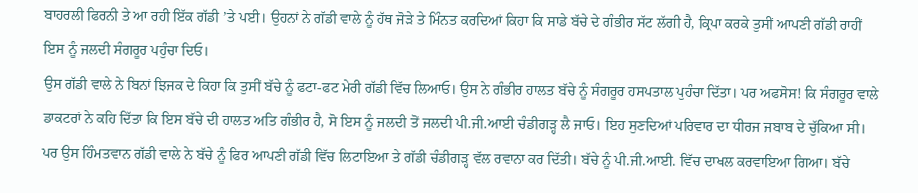ਬਾਹਰਲੀ ਫਿਰਨੀ ਤੇ ਆ ਰਹੀ ਇੱਕ ਗੱਡੀ ’ਤੇ ਪਈ। ਉਹਨਾਂ ਨੇ ਗੱਡੀ ਵਾਲੇ ਨੂੰ ਹੱਥ ਜੋੜੇ ਤੇ ਮਿੰਨਤ ਕਰਦਿਆਂ ਕਿਹਾ ਕਿ ਸਾਡੇ ਬੱਚੇ ਦੇ ਗੰਭੀਰ ਸੱਟ ਲੱਗੀ ਹੈ, ਕ੍ਰਿਪਾ ਕਰਕੇ ਤੁਸੀਂ ਆਪਣੀ ਗੱਡੀ ਰਾਹੀਂ ਇਸ ਨੂੰ ਜਲਦੀ ਸੰਗਰੂਰ ਪਹੁੰਚਾ ਦਿਓ।
ਉਸ ਗੱਡੀ ਵਾਲੇ ਨੇ ਬਿਨਾਂ ਝਿਜਕ ਦੇ ਕਿਹਾ ਕਿ ਤੁਸੀਂ ਬੱਚੇ ਨੂੰ ਫਟਾ-ਫਟ ਮੇਰੀ ਗੱਡੀ ਵਿੱਚ ਲਿਆਓ। ਉਸ ਨੇ ਗੰਭੀਰ ਹਾਲਤ ਬੱਚੇ ਨੂੰ ਸੰਗਰੂਰ ਹਸਪਤਾਲ ਪੁਹੰਚਾ ਦਿੱਤਾ। ਪਰ ਅਫਸੋਸ! ਕਿ ਸੰਗਰੂਰ ਵਾਲੇ ਡਾਕਟਰਾਂ ਨੇ ਕਹਿ ਦਿੱਤਾ ਕਿ ਇਸ ਬੱਚੇ ਦੀ ਹਾਲਤ ਅਤਿ ਗੰਭੀਰ ਹੈ, ਸੋ ਇਸ ਨੂੰ ਜਲਦੀ ਤੋਂ ਜਲਦੀ ਪੀ.ਜੀ.ਆਈ ਚੰਡੀਗੜ੍ਹ ਲੈ ਜਾਓ। ਇਹ ਸੁਣਦਿਆਂ ਪਰਿਵਾਰ ਦਾ ਧੀਰਜ ਜਬਾਬ ਦੇ ਚੁੱਕਿਆ ਸੀ। ਪਰ ਉਸ ਹਿੰਮਤਵਾਨ ਗੱਡੀ ਵਾਲੇ ਨੇ ਬੱਚੇ ਨੂੰ ਫਿਰ ਆਪਣੀ ਗੱਡੀ ਵਿੱਚ ਲਿਟਾਇਆ ਤੇ ਗੱਡੀ ਚੰਡੀਗੜ੍ਹ ਵੱਲ ਰਵਾਨਾ ਕਰ ਦਿੱਤੀ। ਬੱਚੇ ਨੂੰ ਪੀ.ਜੀ.ਆਈ. ਵਿੱਚ ਦਾਖਲ ਕਰਵਾਇਆ ਗਿਆ। ਬੱਚੇ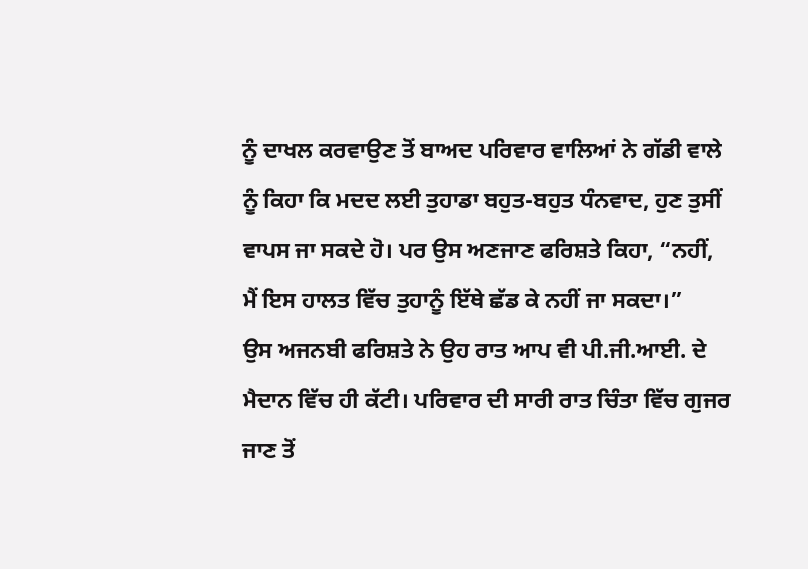ਨੂੰ ਦਾਖਲ ਕਰਵਾਉਣ ਤੋਂ ਬਾਅਦ ਪਰਿਵਾਰ ਵਾਲਿਆਂ ਨੇ ਗੱਡੀ ਵਾਲੇ ਨੂੰ ਕਿਹਾ ਕਿ ਮਦਦ ਲਈ ਤੁਹਾਡਾ ਬਹੁਤ-ਬਹੁਤ ਧੰਨਵਾਦ, ਹੁਣ ਤੁਸੀਂ ਵਾਪਸ ਜਾ ਸਕਦੇ ਹੋ। ਪਰ ਉਸ ਅਣਜਾਣ ਫਰਿਸ਼ਤੇ ਕਿਹਾ, “ਨਹੀਂ, ਮੈਂ ਇਸ ਹਾਲਤ ਵਿੱਚ ਤੁਹਾਨੂੰ ਇੱਥੇ ਛੱਡ ਕੇ ਨਹੀਂ ਜਾ ਸਕਦਾ।”
ਉਸ ਅਜਨਬੀ ਫਰਿਸ਼ਤੇ ਨੇ ਉਹ ਰਾਤ ਆਪ ਵੀ ਪੀ.ਜੀ.ਆਈ. ਦੇ ਮੈਦਾਨ ਵਿੱਚ ਹੀ ਕੱਟੀ। ਪਰਿਵਾਰ ਦੀ ਸਾਰੀ ਰਾਤ ਚਿੰਤਾ ਵਿੱਚ ਗੁਜਰ ਜਾਣ ਤੋਂ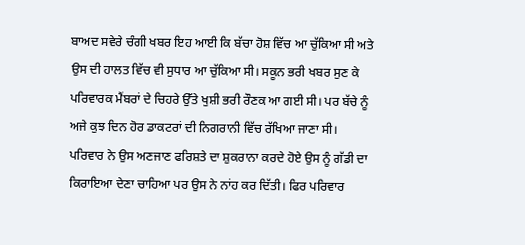ਬਾਅਦ ਸਵੇਰੇ ਚੰਗੀ ਖਬਰ ਇਹ ਆਈ ਕਿ ਬੱਚਾ ਹੋਸ਼ ਵਿੱਚ ਆ ਚੁੱਕਿਆ ਸੀ ਅਤੇ ਉਸ ਦੀ ਹਾਲਤ ਵਿੱਚ ਵੀ ਸੁਧਾਰ ਆ ਚੁੱਕਿਆ ਸੀ। ਸਕੂਨ ਭਰੀ ਖਬਰ ਸੁਣ ਕੇ ਪਰਿਵਾਰਕ ਮੈਂਬਰਾਂ ਦੇ ਚਿਹਰੇ ਉੱਤੇ ਖੁਸ਼ੀ ਭਰੀ ਰੌਣਕ ਆ ਗਈ ਸੀ। ਪਰ ਬੱਚੇ ਨੂੰ ਅਜੇ ਕੁਝ ਦਿਨ ਹੋਰ ਡਾਕਟਰਾਂ ਦੀ ਨਿਗਰਾਨੀ ਵਿੱਚ ਰੱਖਿਆ ਜਾਣਾ ਸੀ।
ਪਰਿਵਾਰ ਨੇ ਉਸ ਅਣਜਾਣ ਫਰਿਸ਼ਤੇ ਦਾ ਸ਼ੁਕਰਾਨਾ ਕਰਦੇ ਹੋਏ ਉਸ ਨੂੰ ਗੱਡੀ ਦਾ ਕਿਰਾਇਆ ਦੇਣਾ ਚਾਹਿਆ ਪਰ ਉਸ ਨੇ ਨਾਂਹ ਕਰ ਦਿੱਤੀ। ਫਿਰ ਪਰਿਵਾਰ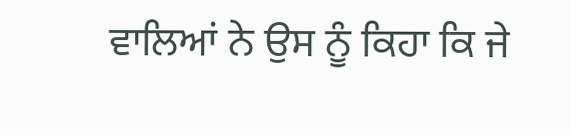ਵਾਲਿਆਂ ਨੇ ਉਸ ਨੂੰ ਕਿਹਾ ਕਿ ਜੇ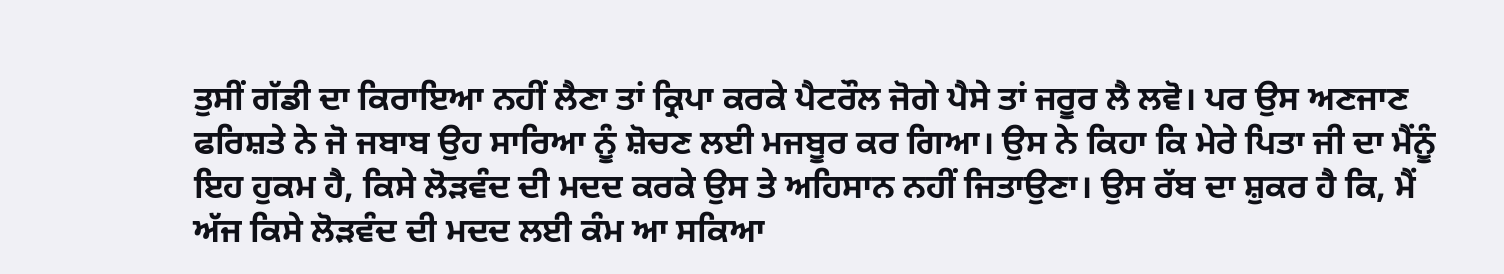ਤੁਸੀਂ ਗੱਡੀ ਦਾ ਕਿਰਾਇਆ ਨਹੀਂ ਲੈਣਾ ਤਾਂ ਕ੍ਰਿਪਾ ਕਰਕੇ ਪੈਟਰੌਲ ਜੋਗੇ ਪੈਸੇ ਤਾਂ ਜਰੂਰ ਲੈ ਲਵੋ। ਪਰ ਉਸ ਅਣਜਾਣ ਫਰਿਸ਼ਤੇ ਨੇ ਜੋ ਜਬਾਬ ਉਹ ਸਾਰਿਆ ਨੂੰ ਸ਼ੋਚਣ ਲਈ ਮਜਬੂਰ ਕਰ ਗਿਆ। ਉਸ ਨੇ ਕਿਹਾ ਕਿ ਮੇਰੇ ਪਿਤਾ ਜੀ ਦਾ ਮੈਂਨੂੰ ਇਹ ਹੁਕਮ ਹੈ, ਕਿਸੇ ਲੋੜਵੰਦ ਦੀ ਮਦਦ ਕਰਕੇ ਉਸ ਤੇ ਅਹਿਸਾਨ ਨਹੀਂ ਜਿਤਾਉਣਾ। ਉਸ ਰੱਬ ਦਾ ਸ਼ੁਕਰ ਹੈ ਕਿ, ਮੈਂ ਅੱਜ ਕਿਸੇ ਲੋੜਵੰਦ ਦੀ ਮਦਦ ਲਈ ਕੰਮ ਆ ਸਕਿਆ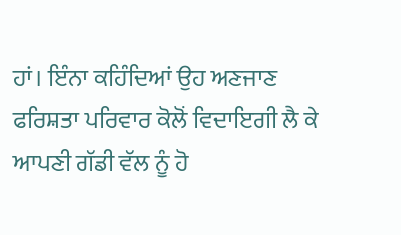ਹਾਂ। ਇੰਨਾ ਕਹਿੰਦਿਆਂ ਉਹ ਅਣਜਾਣ ਫਰਿਸ਼ਤਾ ਪਰਿਵਾਰ ਕੋਲੋਂ ਵਿਦਾਇਗੀ ਲੈ ਕੇ ਆਪਣੀ ਗੱਡੀ ਵੱਲ ਨੂੰ ਹੋ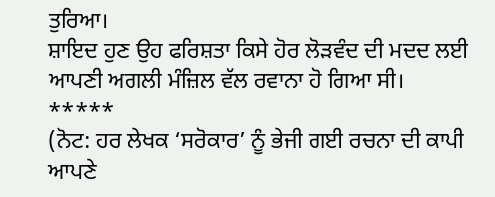ਤੁਰਿਆ।
ਸ਼ਾਇਦ ਹੁਣ ਉਹ ਫਰਿਸ਼ਤਾ ਕਿਸੇ ਹੋਰ ਲੋੜਵੰਦ ਦੀ ਮਦਦ ਲਈ ਆਪਣੀ ਅਗਲੀ ਮੰਜ਼ਿਲ ਵੱਲ ਰਵਾਨਾ ਹੋ ਗਿਆ ਸੀ।
*****
(ਨੋਟ: ਹਰ ਲੇਖਕ ‘ਸਰੋਕਾਰ’ ਨੂੰ ਭੇਜੀ ਗਈ ਰਚਨਾ ਦੀ ਕਾਪੀ ਆਪਣੇ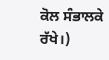ਕੋਲ ਸੰਭਾਲਕੇ ਰੱਖੇ।)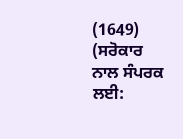(1649)
(ਸਰੋਕਾਰ ਨਾਲ ਸੰਪਰਕ ਲਈ: